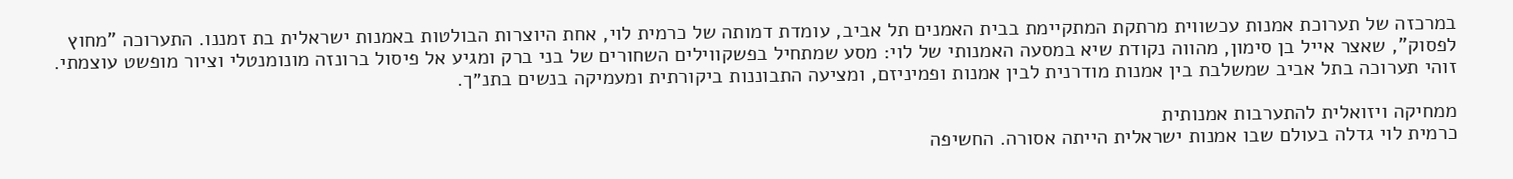במרכזה של תערוכת אמנות עכשווית מרתקת המתקיימת בבית האמנים תל אביב, עומדת דמותה של כרמית לוי, אחת היוצרות הבולטות באמנות ישראלית בת זמננו. התערוכה "מחוץ לפסוק", שאצר אייל בן סימון, מהווה נקודת שיא במסעה האמנותי של לוי: מסע שמתחיל בפשקווילים השחורים של בני ברק ומגיע אל פיסול ברונזה מונומנטלי וציור מופשט עוצמתי. זוהי תערוכה בתל אביב שמשלבת בין אמנות מודרנית לבין אמנות ופמיניזם, ומציעה התבוננות ביקורתית ומעמיקה בנשים בתנ״ך.

ממחיקה ויזואלית להתערבות אמנותית
כרמית לוי גדלה בעולם שבו אמנות ישראלית הייתה אסורה. החשיפה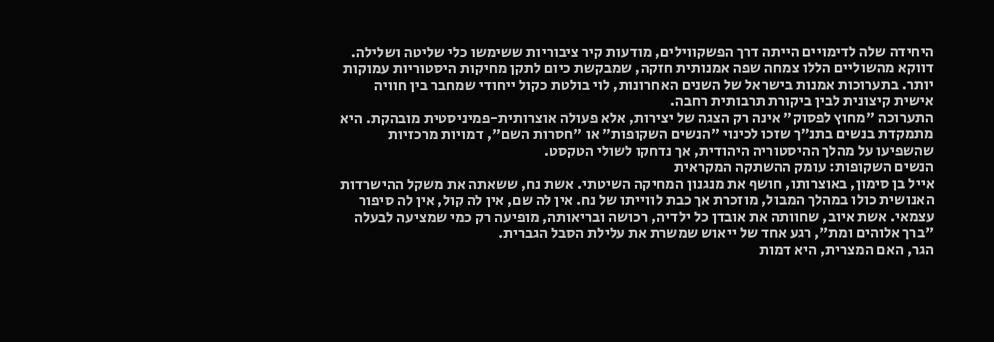היחידה שלה לדימויים הייתה דרך הפשקווילים, מודעות קיר ציבוריות ששימשו כלי שליטה ושלילה. דווקא מהשוליים הללו צמחה שפה אמנותית חזקה, שמבקשת כיום לתקן מחיקות היסטוריות עמוקות יותר. בתערוכות אמנות בישראל של השנים האחרונות, לוי בולטת כקול ייחודי שמחבר בין חוויה אישית קיצונית לבין ביקורת תרבותית רחבה.
התערוכה "מחוץ לפסוק" אינה רק הצגה של יצירות, אלא פעולה אוצרותית-פמיניסטית מובהקת. היא מתמקדת בנשים בתנ״ך שזכו לכינוי "הנשים השקופות" או "חסרות השם", דמויות מרכזיות שהשפיעו על מהלך ההיסטוריה היהודית, אך נדחקו לשולי הטקסט.
הנשים השקופות: עומק ההשתקה המקראית
אייל בן סימון, באוצרותו, חושף את מנגנון המחיקה השיטתי. אשת נח, ששאתה את משקל ההישרדות האנושית כולו במהלך המבול, מוזכרת אך כבת לווייתו של נח. אין לה שם, אין לה קול, אין לה סיפור עצמאי. אשת איוב, שחוותה את אובדן כל ילדיה, רכושה ובריאותה, מופיעה רק כמי שמציעה לבעלה "ברך אלוהים ומת", רגע אחד של ייאוש שמשרת את עלילת הסבל הגברית.
הגר, האם המצרית, היא דמות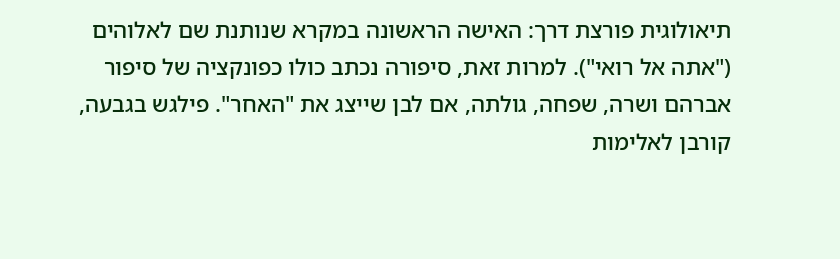תיאולוגית פורצת דרך: האישה הראשונה במקרא שנותנת שם לאלוהים ("אתה אל רואי"). למרות זאת, סיפורה נכתב כולו כפונקציה של סיפור אברהם ושרה, שפחה, גולתה, אם לבן שייצג את "האחר". פילגש בגבעה, קורבן לאלימות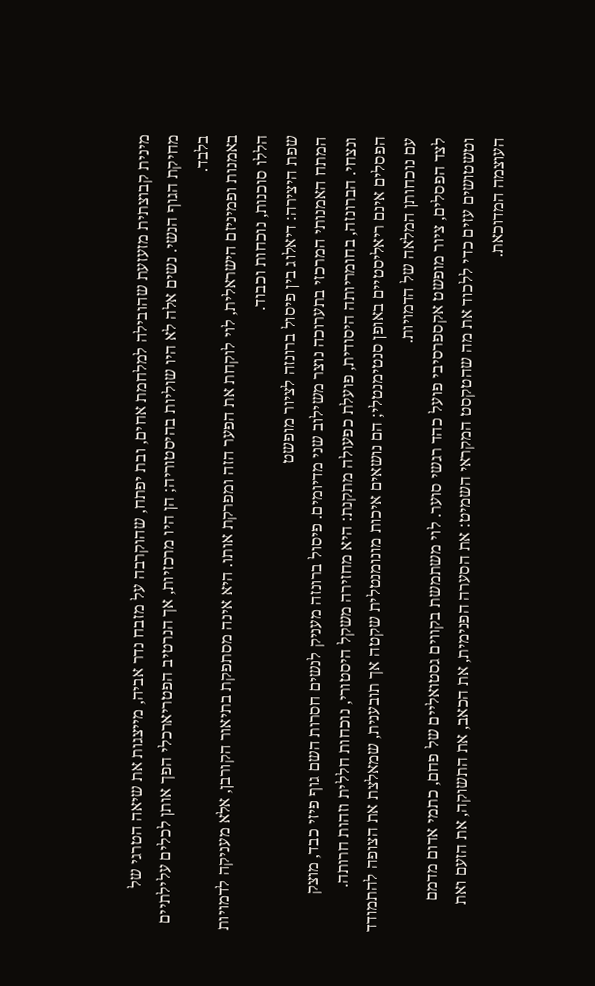מינית קבוצתית מזעזעת שהובילה למלחמת אחים, ובת יפתח, שהוקרבה על מזבח נדר אביה, מייצגות את שיאה הטרגי של מחיקת הגוף הנשי. נשים אלה לא היו שוליות בהיסטוריה; הן היו מרכזיות, אך הנרטיב הפטריארכלי הפך אותן לכלים עלילתיים בלבד.
באמנות ופמיניזם הישראלית, לוי לוקחת את הפער הזה ומפרקת אותו. היא אינה מסתפקת בתיאור הקורבן, אלא מעניקה לדמויות הללו סוכנות, נוכחות וכבוד.
שפת היצירה: דיאלוג בין פיסול ברונזה לציור מופשט
המתח האמנותי המרכזי בתערוכה נוצר משילוב שני מדיומים. פיסול ברונזה מעניק לנשים חסרות השם גוף פיזי כבד, מוצק ונצחי. הברונזה, בחומריותה היסודית, פועלת כפעולה מתקנת: היא מחזירה משקל היסטורי, נוכחות חללית וזהות חרותה. הפסלים אינם ריאליסטיים באופן סנטימנטלי; הם נושאים איכות מונומנטלית שקטה אך תובענית, שמאלצת את הצופה להתמודד עם נוכחותן המלאה של הדמויות.
לצד הפסלים, ציור מופשט אקספרסיבי פועל כהד רגשי סוער. לוי משתמשת בקווים גסטואליים של פחם, כתמי אדום מדמם וטשטושים עזים כדי ללכוד את מה שהטקסט המקראי השמיט: את הסערה הפנימית, את הכאב, את התשוקה, את הזעם ואת העוצמה המדוכאת.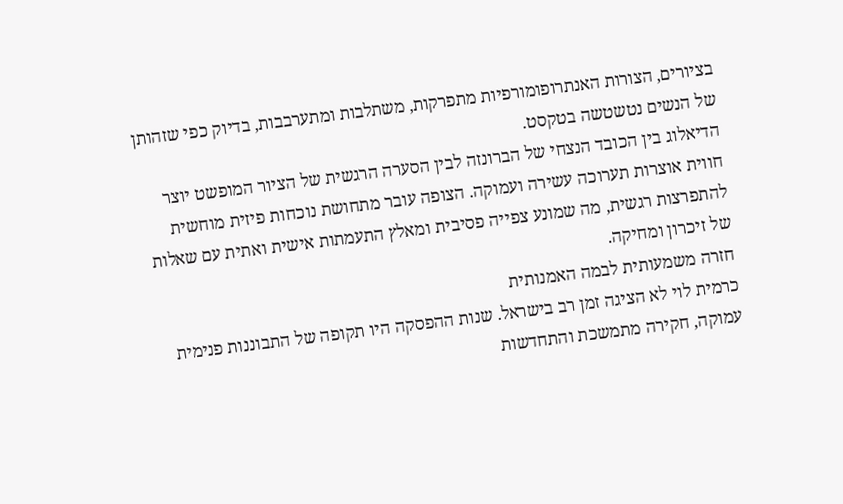בציורים, הצורות האנתרופומורפיות מתפרקות, משתלבות ומתערבבות, בדיוק כפי שזהותן של הנשים נטשטשה בטקסט.
הדיאלוג בין הכובד הנצחי של הברונזה לבין הסערה הרגשית של הציור המופשט יוצר חווית אוצרות תערוכה עשירה ועמוקה. הצופה עובר מתחושת נוכחות פיזית מוחשית להתפרצות רגשית, מה שמונע צפייה פסיבית ומאלץ התעמתות אישית ואתית עם שאלות של זיכרון ומחיקה.
חזרה משמעותית לבמה האמנותית
כרמית לוי לא הציגה זמן רב בישראל. שנות ההפסקה היו תקופה של התבוננות פנימית עמוקה, חקירה מתמשכת והתחדשות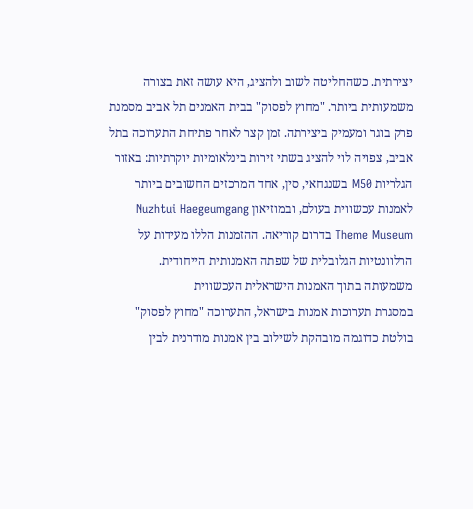יצירתית. כשהחליטה לשוב ולהציג, היא עושה זאת בצורה משמעותית ביותר. "מחוץ לפסוק" בבית האמנים תל אביב מסמנת פרק בוגר ומעמיק ביצירתה. זמן קצר לאחר פתיחת התערוכה בתל אביב, צפויה לוי להציג בשתי זירות בינלאומיות יוקרתיות: באזור הגלריות M50 בשנגחאי, סין, אחד המרכזים החשובים ביותר לאמנות עכשווית בעולם, ובמוזיאון Nuzhtui Haegeumgang Theme Museum בדרום קוריאה. ההזמנות הללו מעידות על הרלוונטיות הגלובלית של שפתה האמנותית הייחודית.
משמעותה בתוך האמנות הישראלית העכשווית
במסגרת תערוכות אמנות בישראל, התערוכה "מחוץ לפסוק" בולטת כדוגמה מובהקת לשילוב בין אמנות מודרנית לבין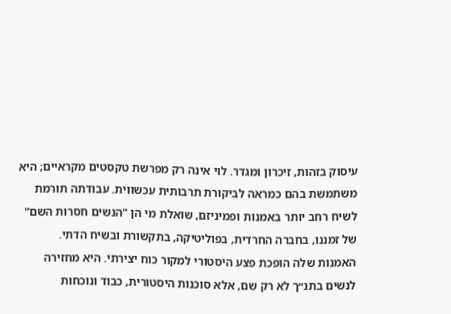עיסוק בזהות, זיכרון ומגדר. לוי אינה רק מפרשת טקסטים מקראיים; היא משתמשת בהם כמראה לביקורת תרבותית עכשווית. עבודתה תורמת לשיח רחב יותר באמנות ופמיניזם, שואלת מי הן "הנשים חסרות השם" של זמננו, בחברה החרדית, בפוליטיקה, בתקשורת ובשיח הדתי.
האמנות שלה הופכת פצע היסטורי למקור כוח יצירתי. היא מחזירה לנשים בתנ״ך לא רק שם, אלא סוכנות היסטורית, כבוד ונוכחות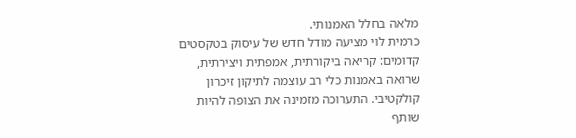מלאה בחלל האמנותי.
כרמית לוי מציעה מודל חדש של עיסוק בטקסטים קדומים: קריאה ביקורתית, אמפתית ויצירתית, שרואה באמנות כלי רב עוצמה לתיקון זיכרון קולקטיבי. התערוכה מזמינה את הצופה להיות שותף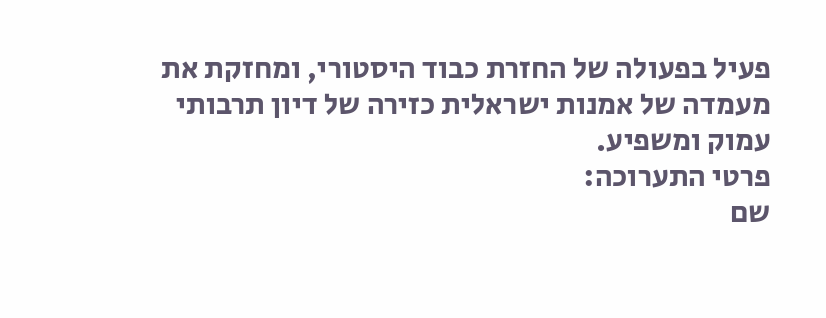פעיל בפעולה של החזרת כבוד היסטורי, ומחזקת את מעמדה של אמנות ישראלית כזירה של דיון תרבותי עמוק ומשפיע.
פרטי התערוכה:
שם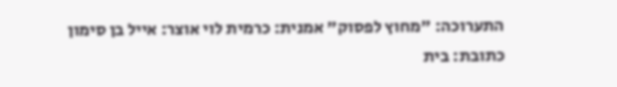התערוכה: "מחוץ לפסוק" אמנית: כרמית לוי אוצר: אייל בן סימון
כתובת: בית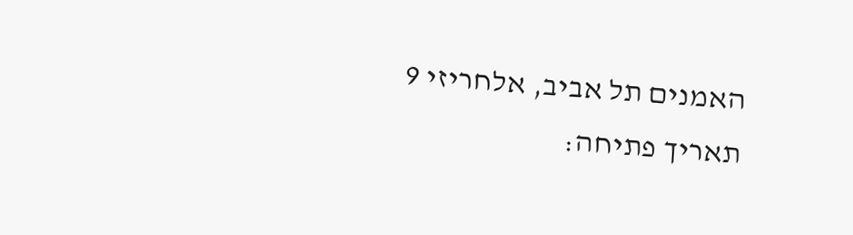האמנים תל אביב, אלחריזי 9 תאריך פתיחה: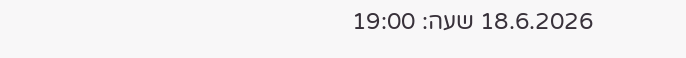18.6.2026 שעה: 19:00